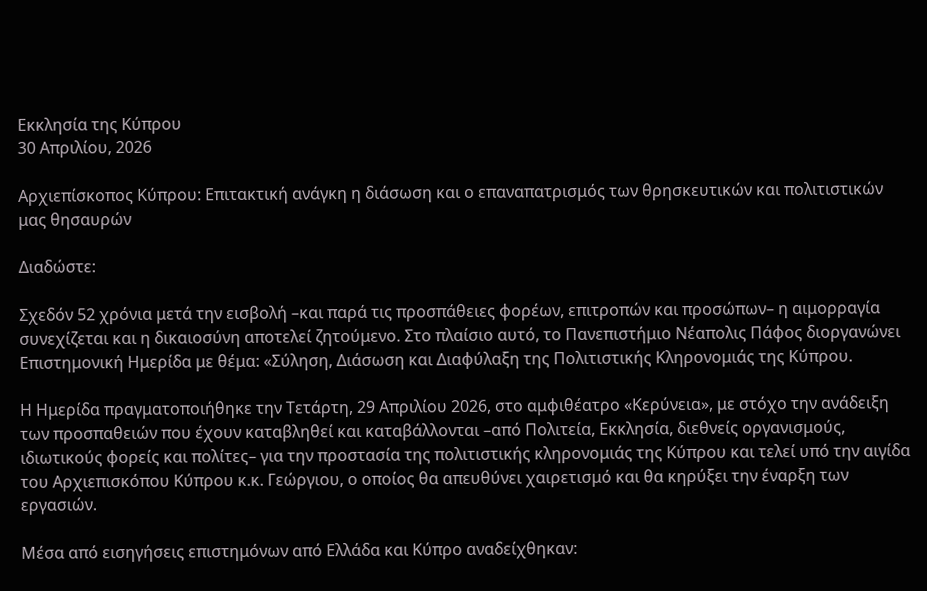Εκκλησία της Κύπρου
30 Απριλίου, 2026

Αρχιεπίσκοπος Κύπρου: Επιτακτική ανάγκη η διάσωση και ο επαναπατρισμός των θρησκευτικών και πολιτιστικών μας θησαυρών

Διαδώστε:

Σχεδόν 52 χρόνια μετά την εισβολή –και παρά τις προσπάθειες φορέων, επιτροπών και προσώπων– η αιμορραγία συνεχίζεται και η δικαιοσύνη αποτελεί ζητούμενο. Στο πλαίσιο αυτό, το Πανεπιστήμιο Νέαπολις Πάφος διοργανώνει Επιστημονική Ημερίδα με θέμα: «Σύληση, Διάσωση και Διαφύλαξη της Πολιτιστικής Κληρονομιάς της Κύπρου.

Η Ημερίδα πραγματοποιήθηκε την Τετάρτη, 29 Απριλίου 2026, στο αμφιθέατρο «Κερύνεια», με στόχο την ανάδειξη των προσπαθειών που έχουν καταβληθεί και καταβάλλονται –από Πολιτεία, Εκκλησία, διεθνείς οργανισμούς, ιδιωτικούς φορείς και πολίτες– για την προστασία της πολιτιστικής κληρονομιάς της Κύπρου και τελεί υπό την αιγίδα του Αρχιεπισκόπου Κύπρου κ.κ. Γεώργιου, ο οποίος θα απευθύνει χαιρετισμό και θα κηρύξει την έναρξη των εργασιών.

Μέσα από εισηγήσεις επιστημόνων από Ελλάδα και Κύπρο αναδείχθηκαν: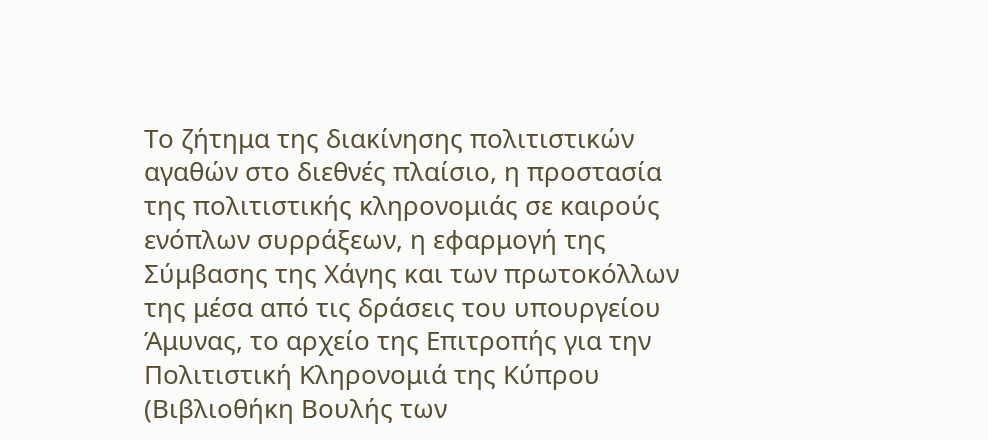Το ζήτημα της διακίνησης πολιτιστικών αγαθών στο διεθνές πλαίσιο, η προστασία της πολιτιστικής κληρονομιάς σε καιρούς ενόπλων συρράξεων, η εφαρμογή της Σύμβασης της Χάγης και των πρωτοκόλλων της μέσα από τις δράσεις του υπουργείου Άμυνας, το αρχείο της Επιτροπής για την Πολιτιστική Κληρονομιά της Κύπρου (Βιβλιοθήκη Βουλής των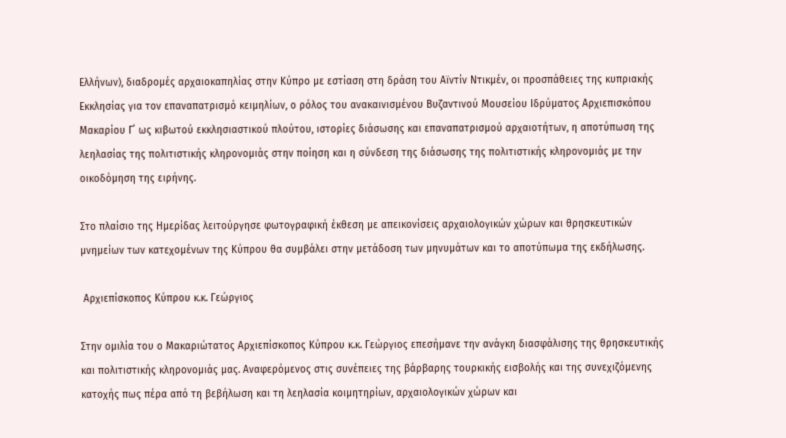Ελλήνων), διαδρομές αρχαιοκαπηλίας στην Κύπρο με εστίαση στη δράση του Αϊντίν Ντικμέν, οι προσπάθειες της κυπριακής Εκκλησίας για τον επαναπατρισμό κειμηλίων, ο ρόλος του ανακαινισμένου Βυζαντινού Μουσείου Ιδρύματος Αρχιεπισκόπου Μακαρίου Γ΄ ως κιβωτού εκκλησιαστικού πλούτου, ιστορίες διάσωσης και επαναπατρισμού αρχαιοτήτων, η αποτύπωση της λεηλασίας της πολιτιστικής κληρονομιάς στην ποίηση και η σύνδεση της διάσωσης της πολιτιστικής κληρονομιάς με την οικοδόμηση της ειρήνης.

Στο πλαίσιο της Ημερίδας λειτούργησε φωτογραφική έκθεση με απεικονίσεις αρχαιολογικών χώρων και θρησκευτικών μνημείων των κατεχομένων της Κύπρου θα συμβάλει στην μετάδοση των μηνυμάτων και το αποτύπωμα της εκδήλωσης.

 Αρχιεπίσκοπος Κύπρου κ.κ. Γεώργιος

Στην ομιλία του ο Μακαριώτατος Αρχιεπίσκοπος Κύπρου κ.κ. Γεώργιος επεσήμανε την ανάγκη διασφάλισης της θρησκευτικής και πολιτιστικής κληρονομιάς μας. Αναφερόμενος στις συνέπειες της βάρβαρης τουρκικής εισβολής και της συνεχιζόμενης κατοχής πως πέρα από τη βεβήλωση και τη λεηλασία κοιμητηρίων, αρχαιολογικών χώρων και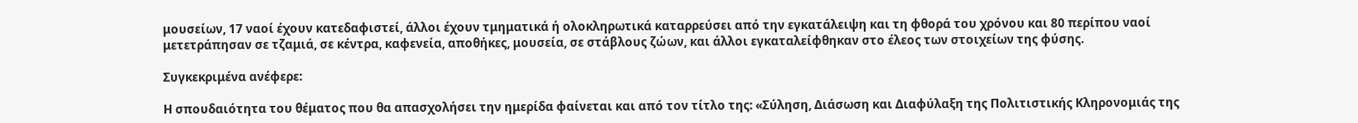μουσείων, 17 ναοί έχουν κατεδαφιστεί, άλλοι έχουν τμηματικά ή ολοκληρωτικά καταρρεύσει από την εγκατάλειψη και τη φθορά του χρόνου και 80 περίπου ναοί μετετράπησαν σε τζαμιά, σε κέντρα, καφενεία, αποθήκες, μουσεία, σε στάβλους ζώων, και άλλοι εγκαταλείφθηκαν στο έλεος των στοιχείων της φύσης.

Συγκεκριμένα ανέφερε:

Η σπουδαιότητα του θέματος που θα απασχολήσει την ημερίδα φαίνεται και από τον τίτλο της: «Σύληση, Διάσωση και Διαφύλαξη της Πολιτιστικής Κληρονομιάς της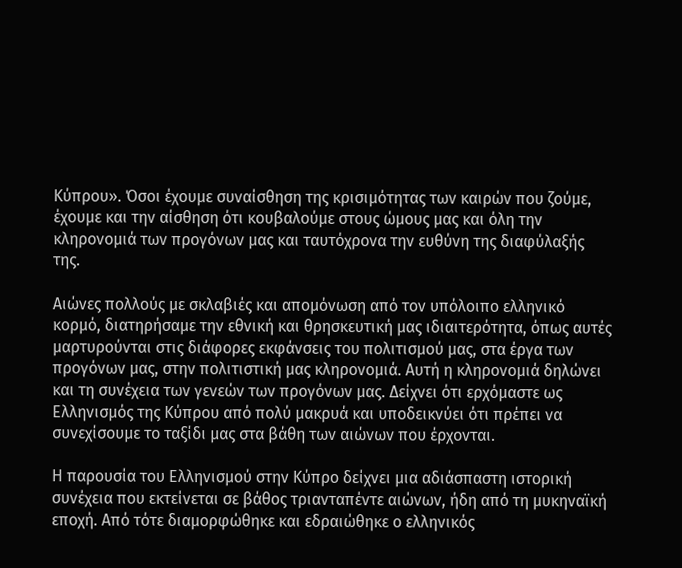Κύπρου». Όσοι έχουμε συναίσθηση της κρισιμότητας των καιρών που ζούμε, έχουμε και την αίσθηση ότι κουβαλούμε στους ώμους μας και όλη την κληρονομιά των προγόνων μας και ταυτόχρονα την ευθύνη της διαφύλαξής της.

Αιώνες πολλούς με σκλαβιές και απομόνωση από τον υπόλοιπο ελληνικό κορμό, διατηρήσαμε την εθνική και θρησκευτική μας ιδιαιτερότητα, όπως αυτές μαρτυρούνται στις διάφορες εκφάνσεις του πολιτισμού μας, στα έργα των προγόνων μας, στην πολιτιστική μας κληρονομιά. Αυτή η κληρονομιά δηλώνει και τη συνέχεια των γενεών των προγόνων μας. Δείχνει ότι ερχόμαστε ως Ελληνισμός της Κύπρου από πολύ μακρυά και υποδεικνύει ότι πρέπει να συνεχίσουμε το ταξίδι μας στα βάθη των αιώνων που έρχονται.

Η παρουσία του Ελληνισμού στην Κύπρο δείχνει μια αδιάσπαστη ιστορική συνέχεια που εκτείνεται σε βάθος τριανταπέντε αιώνων, ήδη από τη μυκηναϊκή εποχή. Από τότε διαμορφώθηκε και εδραιώθηκε ο ελληνικός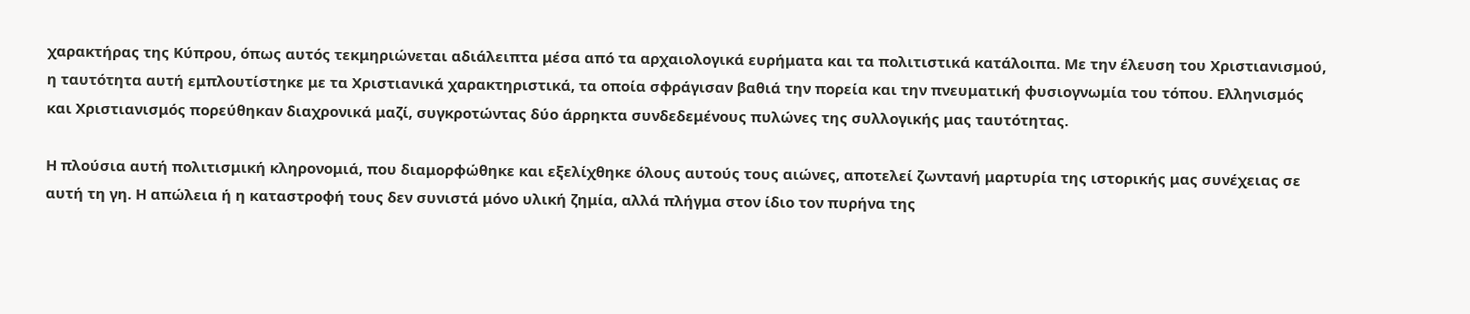χαρακτήρας της Κύπρου, όπως αυτός τεκμηριώνεται αδιάλειπτα μέσα από τα αρχαιολογικά ευρήματα και τα πολιτιστικά κατάλοιπα. Με την έλευση του Χριστιανισμού, η ταυτότητα αυτή εμπλουτίστηκε με τα Χριστιανικά χαρακτηριστικά, τα οποία σφράγισαν βαθιά την πορεία και την πνευματική φυσιογνωμία του τόπου. Ελληνισμός και Χριστιανισμός πορεύθηκαν διαχρονικά μαζί, συγκροτώντας δύο άρρηκτα συνδεδεμένους πυλώνες της συλλογικής μας ταυτότητας.

Η πλούσια αυτή πολιτισμική κληρονομιά, που διαμορφώθηκε και εξελίχθηκε όλους αυτούς τους αιώνες, αποτελεί ζωντανή μαρτυρία της ιστορικής μας συνέχειας σε αυτή τη γη. Η απώλεια ή η καταστροφή τους δεν συνιστά μόνο υλική ζημία, αλλά πλήγμα στον ίδιο τον πυρήνα της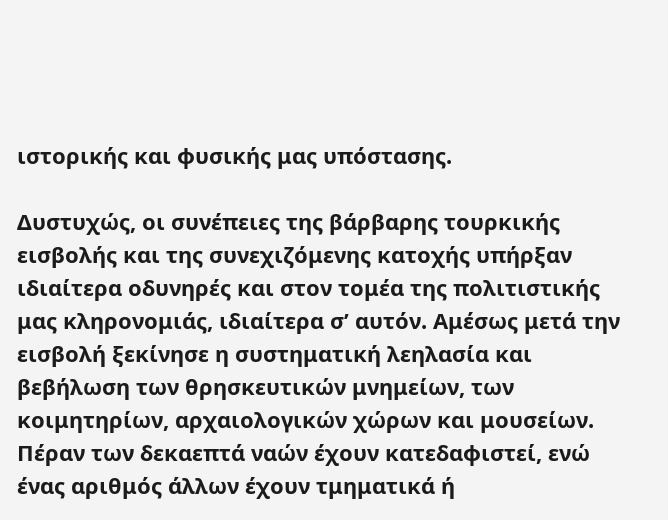ιστορικής και φυσικής μας υπόστασης.

Δυστυχώς, οι συνέπειες της βάρβαρης τουρκικής εισβολής και της συνεχιζόμενης κατοχής υπήρξαν ιδιαίτερα οδυνηρές και στον τομέα της πολιτιστικής μας κληρονομιάς, ιδιαίτερα σ’ αυτόν. Αμέσως μετά την εισβολή ξεκίνησε η συστηματική λεηλασία και βεβήλωση των θρησκευτικών μνημείων, των κοιμητηρίων, αρχαιολογικών χώρων και μουσείων. Πέραν των δεκαεπτά ναών έχουν κατεδαφιστεί, ενώ ένας αριθμός άλλων έχουν τμηματικά ή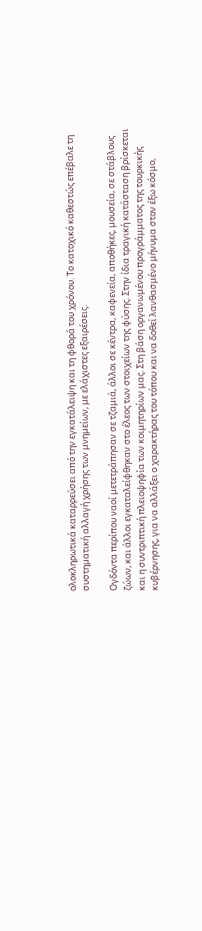ολοκληρωτικά καταρρεύσει από την εγκατάλειψη και τη φθορά του χρόνου. Το κατοχικό καθεστώς επέβαλε τη συστηματική αλλαγή χρήσης των μνημείων, με ελάχιστες εξαιρέσεις.

Ογδόντα περίπου ναοί μετετράπησαν σε τζαμιά, άλλοι σε κέντρα, καφενεία, αποθήκες, μουσεία, σε στάβλους ζώων, και άλλοι εγκαταλείφθηκαν στο έλεος των στοιχείων της φύσης. Στην ίδια τραγική κατάσταση βρίσκεται και η συντριπτική πλειοψηφία των κοιμητηρίων μας. Στη βάση οργανωμένου προγράμματος της τουρκικής κυβέρνησης, για να αλλάξει ο χαρακτήρας του τόπου και να δοθεί λανθασμένο μήνυμα στον έξω κόσμο,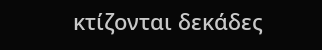κτίζονται δεκάδες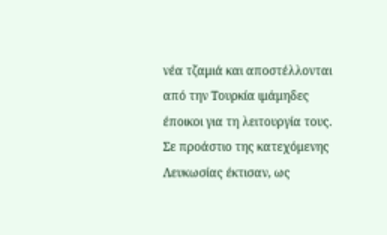νέα τζαμιά και αποστέλλονται από την Τουρκία ιμάμηδες έποικοι για τη λειτουργία τους. Σε προάστιο της κατεχόμενης Λευκωσίας έκτισαν, ως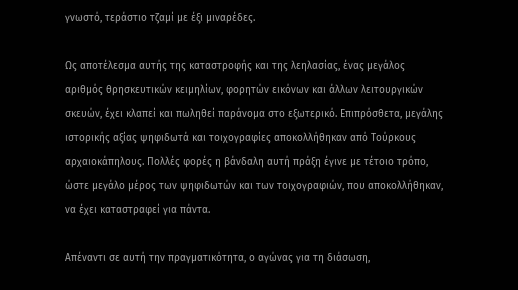γνωστό, τεράστιο τζαμί με έξι μιναρέδες.

Ως αποτέλεσμα αυτής της καταστροφής και της λεηλασίας, ένας μεγάλος αριθμός θρησκευτικών κειμηλίων, φορητών εικόνων και άλλων λειτουργικών σκευών, έχει κλαπεί και πωληθεί παράνομα στο εξωτερικό. Επιπρόσθετα, μεγάλης ιστορικής αξίας ψηφιδωτά και τοιχογραφίες αποκολλήθηκαν από Τούρκους αρχαιοκάπηλους. Πολλές φορές η βάνδαλη αυτή πράξη έγινε με τέτοιο τρόπο, ώστε μεγάλο μέρος των ψηφιδωτών και των τοιχογραφιών, που αποκολλήθηκαν, να έχει καταστραφεί για πάντα.

Απέναντι σε αυτή την πραγματικότητα, ο αγώνας για τη διάσωση,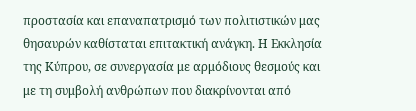προστασία και επαναπατρισμό των πολιτιστικών μας θησαυρών καθίσταται επιτακτική ανάγκη. Η Εκκλησία της Κύπρου, σε συνεργασία με αρμόδιους θεσμούς και με τη συμβολή ανθρώπων που διακρίνονται από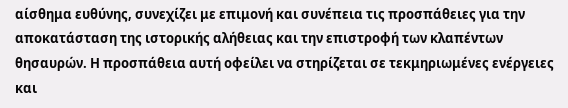αίσθημα ευθύνης, συνεχίζει με επιμονή και συνέπεια τις προσπάθειες για την αποκατάσταση της ιστορικής αλήθειας και την επιστροφή των κλαπέντων θησαυρών. Η προσπάθεια αυτή οφείλει να στηρίζεται σε τεκμηριωμένες ενέργειες και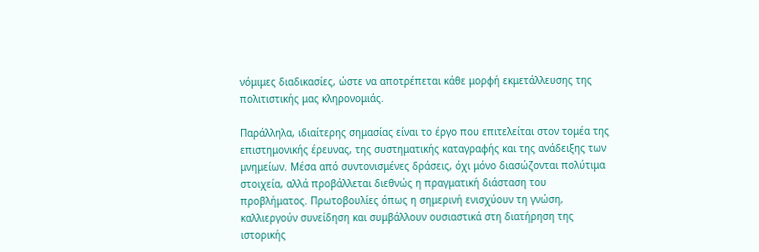νόμιμες διαδικασίες, ώστε να αποτρέπεται κάθε μορφή εκμετάλλευσης της πολιτιστικής μας κληρονομιάς.

Παράλληλα, ιδιαίτερης σημασίας είναι το έργο που επιτελείται στον τομέα της επιστημονικής έρευνας, της συστηματικής καταγραφής και της ανάδειξης των μνημείων. Μέσα από συντονισμένες δράσεις, όχι μόνο διασώζονται πολύτιμα στοιχεία, αλλά προβάλλεται διεθνώς η πραγματική διάσταση του προβλήματος. Πρωτοβουλίες όπως η σημερινή ενισχύουν τη γνώση, καλλιεργούν συνείδηση και συμβάλλουν ουσιαστικά στη διατήρηση της ιστορικής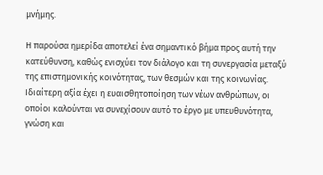μνήμης.

Η παρούσα ημερίδα αποτελεί ένα σημαντικό βήμα προς αυτή την κατεύθυνση, καθώς ενισχύει τον διάλογο και τη συνεργασία μεταξύ της επιστημονικής κοινότητας, των θεσμών και της κοινωνίας. Ιδιαίτερη αξία έχει η ευαισθητοποίηση των νέων ανθρώπων, οι οποίοι καλούνται να συνεχίσουν αυτό το έργο με υπευθυνότητα, γνώση και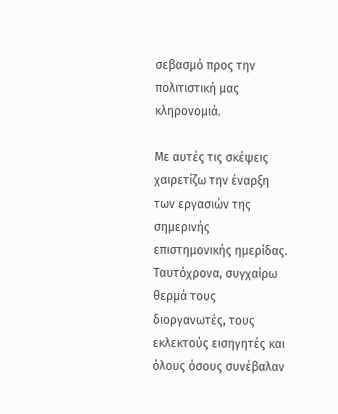σεβασμό προς την πολιτιστική μας κληρονομιά.

Με αυτές τις σκέψεις χαιρετίζω την έναρξη των εργασιών της σημερινής επιστημονικής ημερίδας. Ταυτόχρονα, συγχαίρω θερμά τους διοργανωτές, τους εκλεκτούς εισηγητές και όλους όσους συνέβαλαν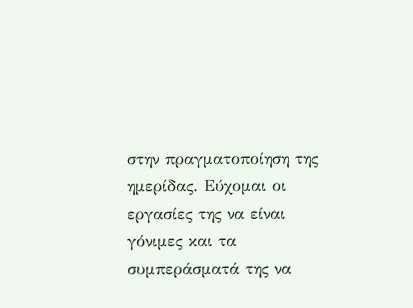στην πραγματοποίηση της ημερίδας. Εύχομαι οι εργασίες της να είναι γόνιμες και τα συμπεράσματά της να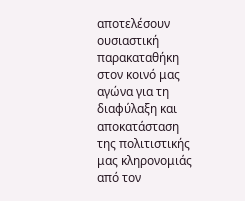αποτελέσουν ουσιαστική παρακαταθήκη στον κοινό μας αγώνα για τη διαφύλαξη και αποκατάσταση της πολιτιστικής μας κληρονομιάς από τον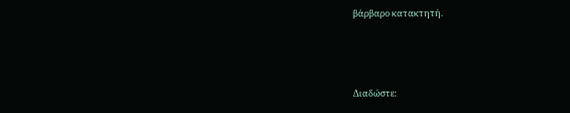βάρβαρο κατακτητή.



Διαδώστε: